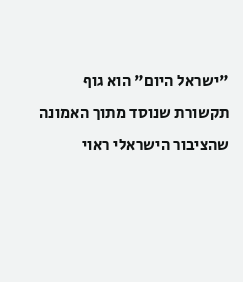"ישראל היום" הוא גוף תקשורת שנוסד מתוך האמונה שהציבור הישראלי ראוי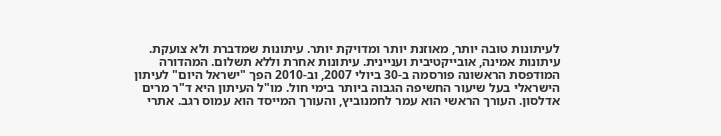לעיתונות טובה יותר, מאוזנת יותר ומדויקת יותר. עיתונות שמדברת ולא צועקת. עיתונות אמינה, אובייקטיבית ועניינית. עיתונות אחרת וללא תשלום. המהדורה המודפסת הראשונה פורסמה ב-30 ביולי 2007, וב-2010 הפך "ישראל היום" לעיתון הישראלי בעל שיעור החשיפה הגבוה ביותר בימי חול. מו"ל העיתון היא ד"ר מרים אדלסון. העורך הראשי הוא עמר לחמנוביץ, והעורך המייסד הוא עמוס רגב. אתרי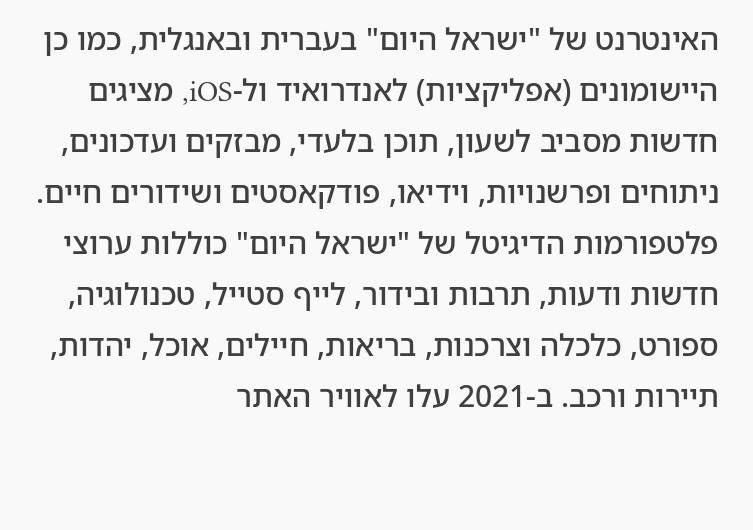האינטרנט של "ישראל היום" בעברית ובאנגלית, כמו כן היישומונים (אפליקציות) לאנדרואיד ול-iOS, מציגים חדשות מסביב לשעון, תוכן בלעדי, מבזקים ועדכונים, ניתוחים ופרשנויות, וידיאו, פודקאסטים ושידורים חיים. פלטפורמות הדיגיטל של "ישראל היום" כוללות ערוצי חדשות ודעות, תרבות ובידור, לייף סטייל, טכנולוגיה, ספורט, כלכלה וצרכנות, בריאות, חיילים, אוכל, יהדות, תיירות ורכב. ב-2021 עלו לאוויר האתר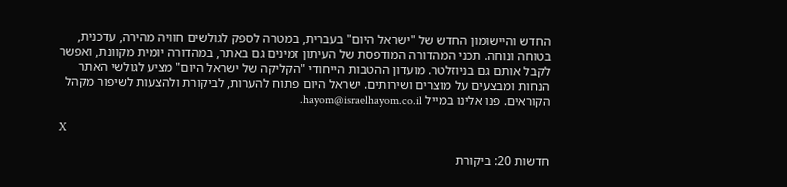החדש והיישומון החדש של "ישראל היום" בעברית, במטרה לספק לגולשים חוויה מהירה, עדכנית, בטוחה ונוחה. תכני המהדורה המודפסת של העיתון זמינים גם באתר, במהדורה יומית מקוונת, ואפשר לקבל אותם גם בניוזלטר. מועדון ההטבות הייחודי "הקליקה של ישראל היום" מציע לגולשי האתר הנחות ומבצעים על מוצרים ושירותים. ישראל היום פתוח להערות, לביקורת ולהצעות לשיפור מקהל הקוראים. פנו אלינו במייל hayom@israelhayom.co.il.

X

חדשות 20: ביקורת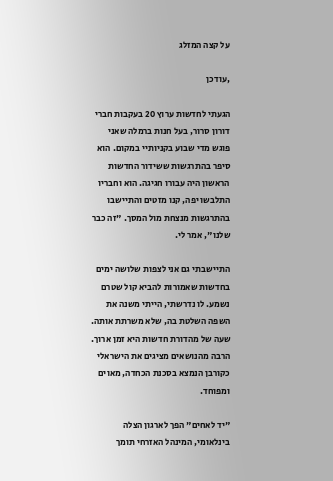על קצה המזלג

,עודכן

הגעתי לחדשות ערוץ 20 בעקבות חברי דורון סרור, בעל חנות ברמלה שאני פוגש מדי שבוע בקניותיי במקום. הוא סיפר בהתרגשות ששידור החדשות הראשון היה עבורו חגיגה. הוא וחבריו התלבשו יפה, קנו מזטים והתיישבו בהתרגשות מנצחת מול המסך. "זה כבר שלנו", אמר לי.

התיישבתי גם אני לצפות שלושה ימים בחדשות שאמורות להביא קול שטרם נשמע. לו נדרשתי, הייתי משנה את השפה השלטת בה, שלא משרתת אותה. שעה של מהדורת חדשות היא זמן ארוך. הרבה מהנושאים מציגים את הישראלי כקורבן הנמצא בסכנת הכחדה, מאוים ומפוחד.

"יד לאחים" הפך לארגון הצלה בינלאומי, המינהל האזרחי תומך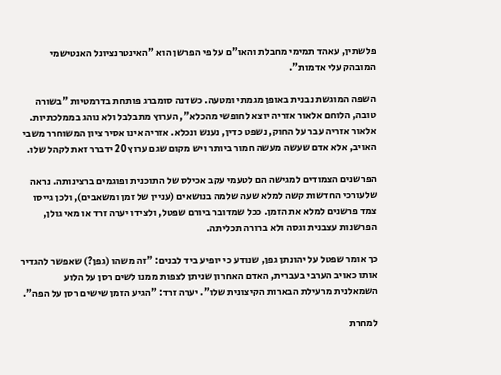פלשתין, עאהד תמימי מחבלת והאו"ם על פי הפרשן הוא "האינטרנציונל האנטישמי המובהק עלי אדמות".

השפה המוגשת נבנית באופן מגמתי ומטעה. כשדנה סומברג פותחת בדרמטיות "בשורה טובה, הלוחם אלאור אזריה יוצא לחופשי מהכלא", הערוץ מתבלבל ולא נוהג בממלכתיות. אלאור אזריה עבר על החוק, נשפט כדין, נענש ונכלא. אזריה אינו אסיר ציון המשוחרר משבי האויב, אלא אדם שעשה מעשה חמור ביותר ויש מקום שגם ערוץ 20 ידברר זאת לקהל שלו.

הפרשנים הצמודים למגישה הם לטעמי עקב אכילס של התוכנית ופוגמים ברצינותה. נראה שלעורכי החדשות קשה למלא שעה שלמה בנושאים (עניין של זמן ומשאבים), ולכן גייסו צמד פרשנים למלא את הזמן. ככל שמדובר ביורם שפטל, ולצידו יערה זרד או מאי גולן, הפרשנות עצבנית וגסה ולא ברורה תכליתה.

כך אומר שפטל על יהונתן גפן, שנודע כי יופיע ביד לבנים: "זה משהו (גפן?) שאפשר להגדיר אותו כאויב הערבי בעברית, האדם האחרון שניתן לצפות ממנו לשים רסן על הלוע השמאלנית מרעילת הבארות הקיצונית שלו". יערה זרד: "הגיע הזמן שישים רסן על הפה".

למחרת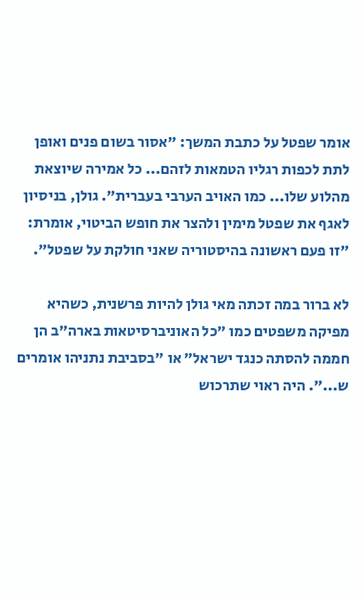אומר שפטל על כתבת המשך: "אסור בשום פנים ואופן לתת לכפות רגליו הטמאות לזהם... כל אמירה שיוצאת מהלוע שלו... כמו האויב הערבי בעברית". גולן, בניסיון לאגף את שפטל מימין ולהצר את חופש הביטוי, אומרת: "זו פעם ראשונה בהיסטוריה שאני חולקת על שפטל".

לא ברור במה זכתה מאי גולן להיות פרשנית, כשהיא מפיקה משפטים כמו "כל האוניברסיטאות בארה"ב הן חממה להסתה כנגד ישראל" או "בסביבת נתניהו אומרים ש...". היה ראוי שתרכוש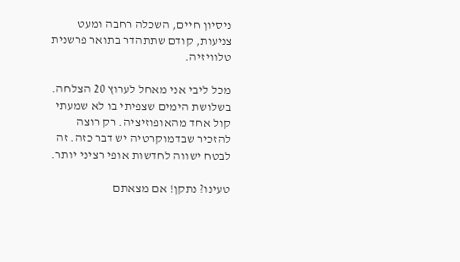ניסיון חיים, השכלה רחבה ומעט צניעות, קודם שתתהדר בתואר פרשנית טלוויזיה.

מכל ליבי אני מאחל לערוץ 20 הצלחה. בשלושת הימים שצפיתי בו לא שמעתי קול אחד מהאופוזיציה. רק רוצה להזכיר שבדמוקרטיה יש דבר כזה. זה לבטח ישווה לחדשות אופי רציני יותר.

טעינו? נתקן! אם מצאתם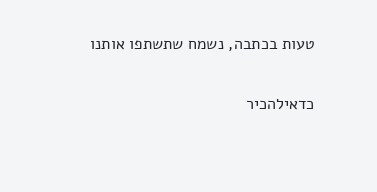טעות בכתבה, נשמח שתשתפו אותנו

כדאילהכיר